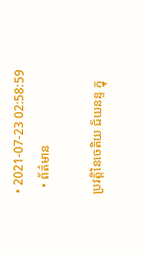• 2021-07-23 02:58:59
  • ព័ត៌មាន

ប្រវត្តិនៃចេតិយ ជ័យនន្ទ ក្នុ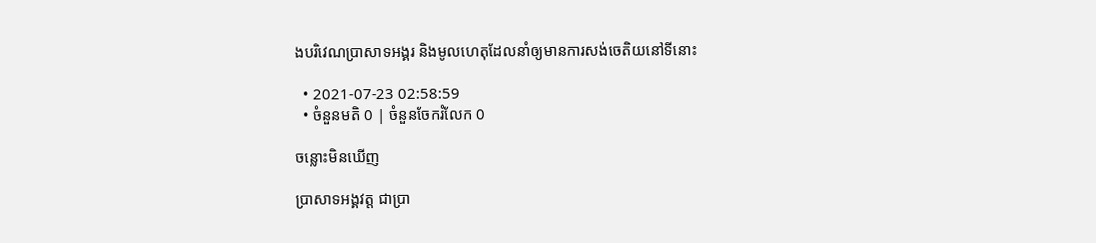ងបរិវេណប្រាសាទអង្គរ និងមូលហេតុដែលនាំឲ្យមានការសង់ចេតិយនៅទីនោះ

  • 2021-07-23 02:58:59
  • ចំនួនមតិ 0 | ចំនួនចែករំលែក 0

ចន្លោះមិនឃើញ

ប្រាសាទអង្គវត្ត ជាប្រា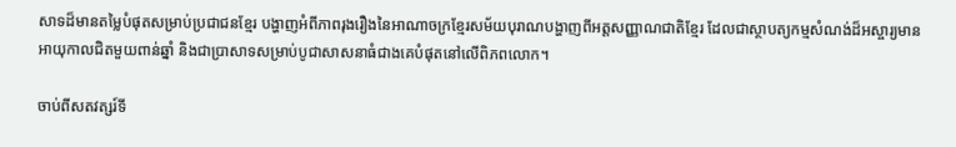សាទដ៏មានតម្លៃបំផុតសម្រាប់ប្រជាជនខ្មែរ បង្ហាញអំពីភាពរុងរឿងនៃអាណាចក្រខ្មែរសម័យបុរាណបង្ហាញពីអត្តសញ្ញាណជាតិខ្មែរ ដែលជាស្ថាបត្យកម្មសំណង់ដ៏អស្ចារ្យមានអាយុកាលជិតមួយពាន់ឆ្នាំ និងជាប្រាសាទសម្រាប់បូជាសាសនាធំជាងគេបំផុតនៅលើពិភពលោក។

ចាប់ពីសតវត្សរ៍ទី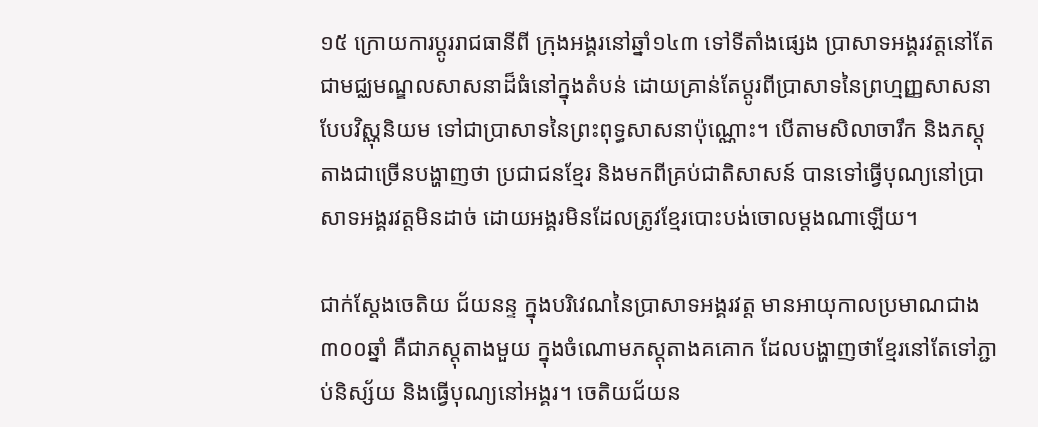១៥ ក្រោយការប្ដូររាជធានីពី ក្រុងអង្គរនៅឆ្នាំ១៤៣ ទៅទីតាំងផ្សេង ប្រាសាទអង្គរវត្តនៅតែជាមជ្ឈមណ្ឌលសាសនាដ៏ធំនៅក្នុងតំបន់ ដោយគ្រាន់តែប្ដូរពីប្រាសាទនៃព្រហ្មញ្ញសាសនា បែបវិស្ណុនិយម ទៅជាប្រាសាទនៃព្រះពុទ្ធសាសនាប៉ុណ្ណោះ។ បើតាមសិលាចារឹក និងភស្ដុតាងជាច្រើនបង្ហាញថា ប្រជាជនខ្មែរ និងមកពីគ្រប់ជាតិសាសន៍ បានទៅធ្វើបុណ្យនៅប្រាសាទអង្គរវត្តមិនដាច់ ដោយអង្គរមិនដែលត្រូវខ្មែរបោះបង់ចោលម្ដងណាឡើយ។

ជាក់ស្ដែងចេតិយ ជ័យនន្ទ ក្នុងបរិវេណនៃប្រាសាទអង្គរវត្ត មានអាយុកាលប្រមាណជាង៣០០ឆ្នាំ គឺជាភស្ដុតាងមួយ ក្នុងចំណោមភស្ដុតាងគគោក ដែលបង្ហាញថាខ្មែរនៅតែទៅភ្ជាប់និស្ស័យ និងធ្វើបុណ្យនៅអង្គរ។ ចេតិយជ័យន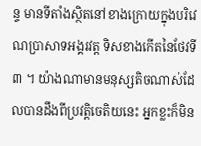ន្ទ មានទីតាំងស្ថិតនៅខាងក្រោយក្នុងបរិវេណប្រាសាទអង្គរវត្ត ទិសខាងកើតនៃថែវទី៣ ។ យ៉ាងណាមានមនុស្សតិចណាស់ដែលបានដឹងពីប្រវត្តិចេតិយនេះ អ្នកខ្លះក៏មិន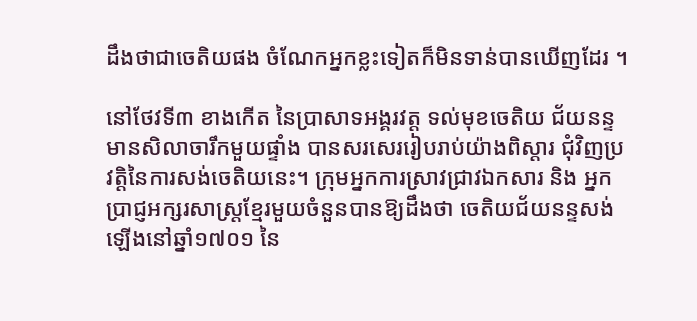ដឹងថាជាចេតិយផង ចំណែកអ្នកខ្លះទៀតក៏មិនទាន់បានឃើញដែរ ។

នៅថែវទី៣ ខាងកើត នៃប្រាសាទអង្គរវត្ត ទល់មុខចេតិយ ជ័យនន្ទ មានសិលាចារឹកមួយផ្ទាំង បានសរសេររៀបរាប់យ៉ាងពិស្ដារ ជុំវិញប្រវត្តិនៃការសង់ចេតិយនេះ។ ក្រុមអ្នកការស្រាវជ្រាវឯកសារ និង អ្នកប្រាជ្ញអក្សរសាស្រ្តខ្មែរមួយចំនួនបានឱ្យដឹងថា ចេតិយជ័យនន្ទសង់ឡើងនៅឆ្នាំ១៧០១ នៃ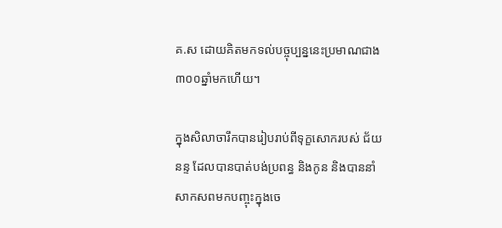គ.ស ដោយគិតមកទល់បច្ចុប្បន្ននេះប្រមាណជាង៣០០ឆ្នាំមកហើយ។

ក្នុងសិលាចារឹកបានរៀបរាប់ពីទុក្ខសោករបស់ ជ័យនន្ទ ដែលបានបាត់បង់ប្រពន្ធ និងកូន និងបាននាំសាកសពមកបញ្ចុះក្នុងចេ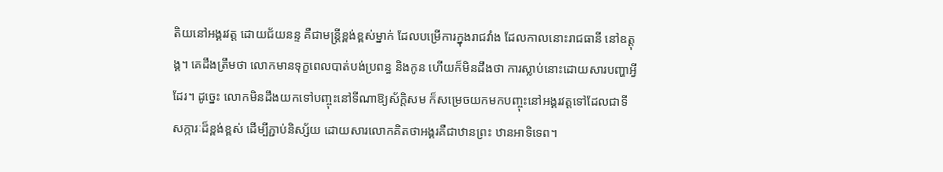តិយនៅអង្គរវត្ត ដោយជ័យនន្ទ គឺជាមន្រ្តីខ្ពង់ខ្ពស់ម្នាក់ ដែលបម្រើការក្នុងរាជវាំង ដែលកាលនោះរាជធានី នៅឧត្តុង្គ។ គេដឹងត្រឹមថា លោកមានទុក្ខពេលបាត់បង់ប្រពន្ធ និងកូន ហើយក៏មិនដឹងថា ការស្លាប់នោះដោយសារបញ្ហាអ្វីដែរ។ ដូច្នេះ លោកមិនដឹងយកទៅបញ្ចុះនៅទីណាឱ្យស័ក្តិសម ក៏សម្រេចយកមកបញ្ចុះនៅអង្គរវត្តទៅដែលជាទីសក្ការៈដ៏ខ្ពង់ខ្ពស់ ដើម្បីភ្ជាប់និស្ស័យ ដោយសារលោកគិតថាអង្គរគឺជាឋានព្រះ ឋានអាទិទេព។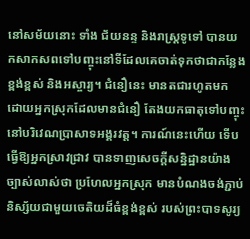នៅសម័យនោះ ទាំង ជ័យនន្ទ និងរាស្រ្តទូទៅ បានយកសាកសពទៅបញ្ចុះនៅទីដែលគេចាត់ទុកថាជាកន្លែងខ្ពង់ខ្ពស់ និងអស្ចារ្យ។ ជំនឿនេះ មានតជារហូតមក ដោយអ្នកស្រុកដែលមានជំនឿ តែងយកធាតុទៅបញ្ចុះនៅបរិវេណប្រាសាទអង្គរវត្ត។ ការណ៍នេះហើយ ទើបធ្វើឱ្យអ្នកស្រាវជ្រាវ បានទាញសេចក្តីសន្និដ្ឋានយ៉ាងច្បាស់លាស់ថា ប្រហែលអ្នកស្រុក មានបំណងចង់ភ្ជាប់និស្ស័យជាមួយចេតិយដ៏ធំខ្ពង់ខ្ពស់ របស់ព្រះបាទសូរ្យ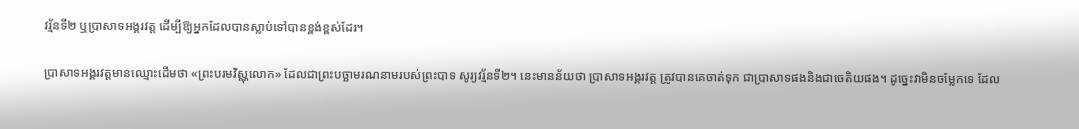វរ្ម័នទី២ ឬប្រាសាទអង្គរវត្ត ដើម្បីឱ្យអ្នកដែលបានស្លាប់ទៅបានខ្ពង់ខ្ពស់ដែរ។

ប្រាសាទអង្គរវត្តមានឈ្មោះដើមថា «ព្រះបរមវិស្ណុលោក» ដែលជាព្រះបច្ឆាមរណនាមរបស់ព្រះបាទ សូរ្យវរ្ម័នទី២។ នេះមានន័យថា ប្រាសាទអង្គរវត្ត ត្រូវបានគេចាត់ទុក ជាប្រាសាទផងនិងជាចេតិយផង។ ដូច្នេះវាមិនចម្លែកទេ ដែល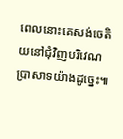ពេលនោះគេសង់ចេតិយនៅជុំវិញបរិវេណប្រាសាទយ៉ាងដូច្នេះ៕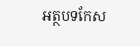អត្ថបទកែស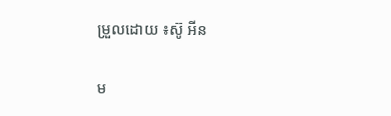ម្រួលដោយ ៖ស៊ូ អីន

ម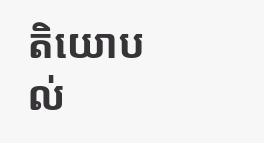តិយោបល់